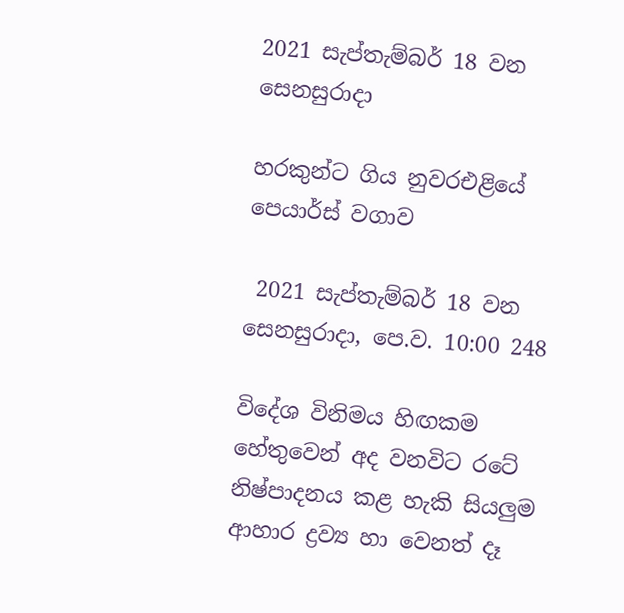2021 සැප්තැම්බර් 18 වන සෙනසුරාදා

හරකුන්ට ගිය නුවරඑළියේ පෙයාර්ස් වගාව

 2021 සැප්තැම්බර් 18 වන සෙනසුරාදා, පෙ.ව. 10:00 248

විදේශ විනිමය හිඟකම හේතුවෙන් අද වනවිට රටේ නිෂ්පාදනය කළ හැකි සියලුම ආහාර ද්‍රව්‍ය හා වෙනත් දෑ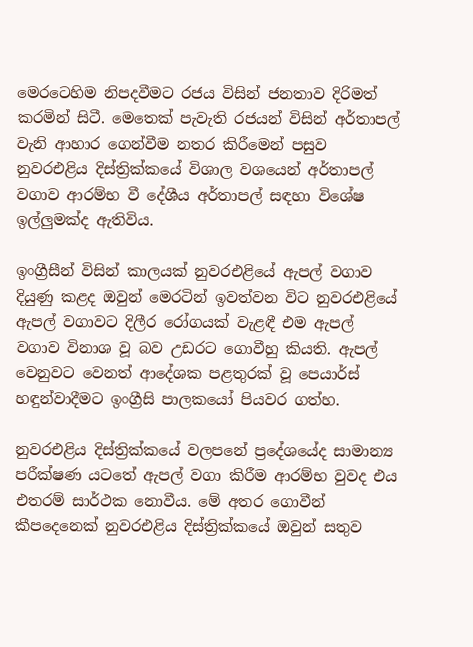මෙරටෙහිම නිපදවීමට රජය විසින් ජනතාව දිරිමත් කරමින් සිටී. මෙතෙක් පැවැති රජයන් විසින් අර්තාපල් වැනි ආහාර ගෙන්වීම නතර කිරීමෙන් පසුව නුවරඑළිය දිස්ත්‍රික්කයේ විශාල වශයෙන් අර්තාපල් වගාව ආරම්භ වී දේශීය අර්තාපල් සඳහා විශේෂ ඉල්ලුමක්ද ඇතිවිය.

ඉංග්‍රීසීන් විසින් කාලයක් නුවරඑළියේ ඇපල් වගාව දියුණු කළද ඔවුන් මෙරටින් ඉවත්වන විට නුවරඑළියේ ඇපල් වගාවට දිලීර රෝගයක් වැළඳී එම ඇපල් වගාව විනාශ වූ බව උඩරට ගොවීහු කියති. ඇපල් වෙනුවට වෙනත් ආදේශක පළතුරක් වූ පෙයාර්ස් හඳුන්වාදීමට ඉංග්‍රීසි පාලකයෝ පියවර ගත්හ.

නුවරඑළිය දිස්ත්‍රික්කයේ වලපනේ ප්‍රදේශයේද සාමාන්‍ය පරීක්ෂණ යටතේ ඇපල් වගා කිරීම ආරම්භ වුවද එය එතරම් සාර්ථක නොවීය. මේ අතර ගොවීන් කීපදෙනෙක් නුවරඑළිය දිස්ත්‍රික්කයේ ඔවුන් සතුව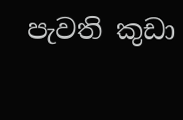පැවති කුඩා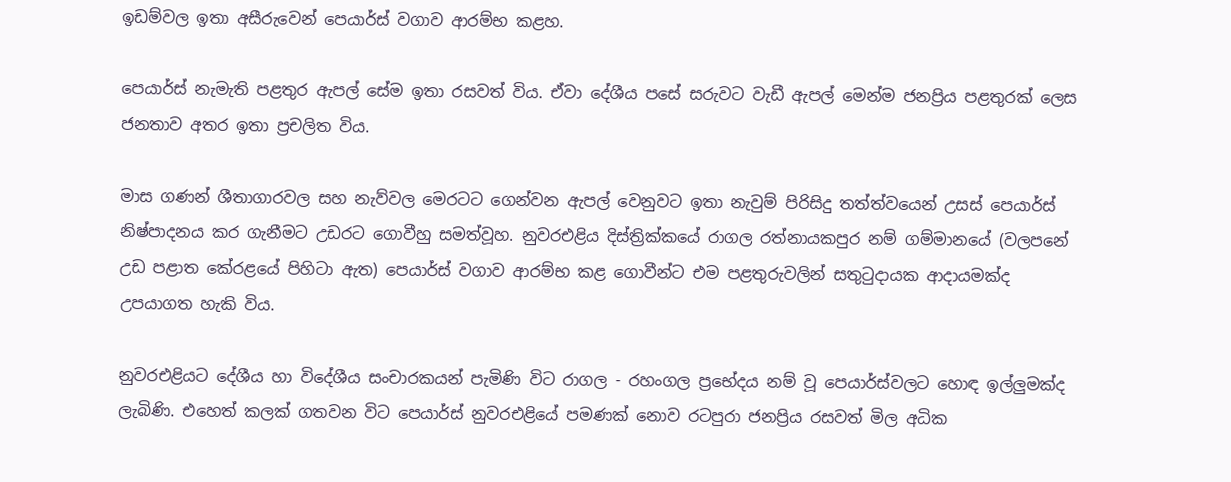ඉඩම්වල ඉතා අසීරුවෙන් පෙයාර්ස් වගාව ආරම්භ කළහ.

පෙයාර්ස් නැමැති පළතුර ඇපල් සේම ඉතා රසවත් විය. ඒවා දේශීය පසේ සරුවට වැඩී ඇපල් මෙන්ම ජනප්‍රිය පළතුරක් ලෙස ජනතාව අතර ඉතා ප්‍රචලිත විය.

මාස ගණන් ශීතාගාරවල සහ නැව්වල මෙරටට ගෙන්වන ඇපල් වෙනුවට ඉතා නැවුම් පිරිසිදු තත්ත්වයෙන් උසස් පෙයාර්ස් නිෂ්පාදනය කර ගැනීමට උඩරට ගොවීහු සමත්වූහ. නුවරඑළිය දිස්ත්‍රික්කයේ රාගල රත්නායකපුර නම් ගම්මානයේ (වලපනේ උඩ පළාත කේරළයේ පිහිටා ඇත) පෙයාර්ස් වගාව ආරම්භ කළ ගොවීන්ට එම පළතුරුවලින් සතුටුදායක ආදායමක්ද උපයාගත හැකි විය.

නුවරඑළියට දේශීය හා විදේශීය සංචාරකයන් පැමිණි විට රාගල - රහංගල ප්‍රභේදය නම් වූ පෙයාර්ස්වලට හොඳ ඉල්ලුමක්ද ලැබිණි. එහෙත් කලක් ගතවන විට පෙයාර්ස් නුවරඑළියේ පමණක් නොව රටපුරා ජනප්‍රිය රසවත් මිල අධික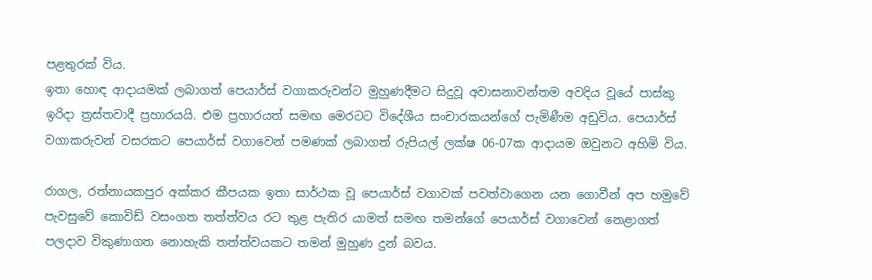පළතුරක් විය.
ඉතා හොඳ ආදායමක් ලබාගත් පෙයාර්ස් වගාකරුවන්ට මුහුණදීමට සිදුවූ අවාසනාවන්තම අවදිය වූයේ පාස්කු ඉරිදා ත්‍රස්තවාදී ප්‍රහාරයයි. එම ප්‍රහාරයත් සමඟ මෙරටට විදේශීය සංචාරකයන්ගේ පැමිණීම අඩුවිය. පෙයාර්ස් වගාකරුවන් වසරකට පෙයාර්ස් වගාවෙන් පමණක් ලබාගත් රුපියල් ලක්ෂ 06-07ක ආදායම ඔවුනට අහිමි විය.

රාගල, රත්නායකපුර අක්කර කීපයක ඉතා සාර්ථක වූ පෙයාර්ස් වගාවක් පවත්වාගෙන යන ගොවීන් අප හමුවේ පැවසුවේ කොවිඩ් වසංගත තත්ත්වය රට තුළ පැතිර යාමත් සමඟ තමන්ගේ පෙයාර්ස් වගාවෙන් නෙළාගත් පලදාව විකුණාගත නොහැකි තත්ත්වයකට තමන් මුහුණ දුන් බවය.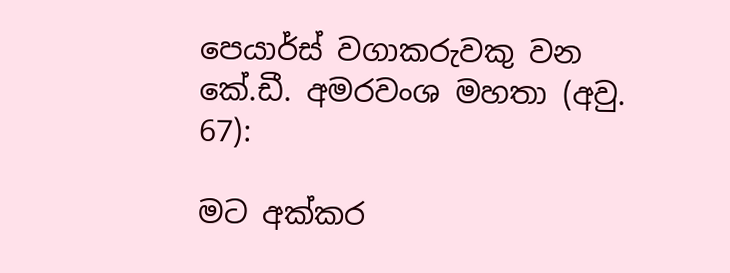පෙයාර්ස් වගාකරුවකු වන කේ.ඩී. අමරවංශ මහතා (අවු. 67):

මට අක්කර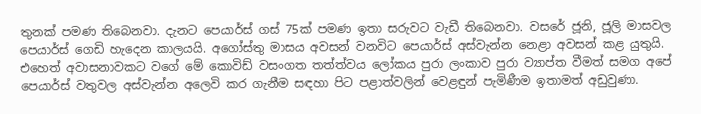තුනක් පමණ තිබෙනවා. දැනට පෙයාර්ස් ගස් 75ක් පමණ ඉතා සරුවට වැඩී තිබෙනවා. වසරේ ජූනි, ජූලි මාසවල පෙයාර්ස් ගෙඩි හැදෙන කාලයයි. අගෝස්තු මාසය අවසන් වනවිට පෙයාර්ස් අස්වැන්න නෙළා අවසන් කළ යුතුයි. එහෙත් අවාසනාවකට වගේ මේ කොවිඩ් වසංගත තත්ත්වය ලෝකය පුරා ලංකාව පුරා ව්‍යාප්ත වීමත් සමග අපේ පෙයාර්ස් වතුවල අස්වැන්න අලෙවි කර ගැනීම සඳහා පිට පළාත්වලින් වෙළඳුන් පැමිණීම ඉතාමත් අඩුවුණා.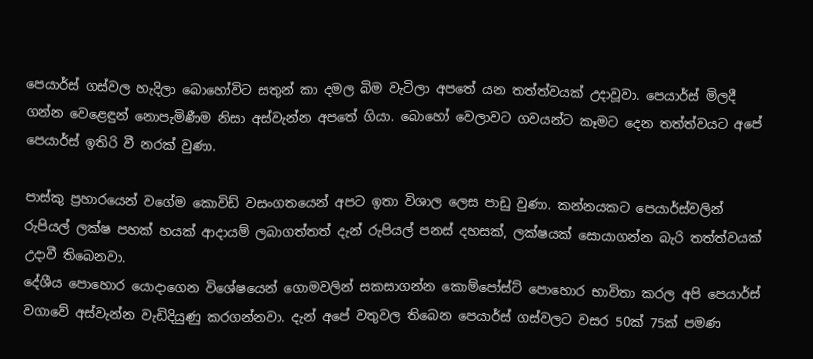පෙයාර්ස් ගස්වල හැදිලා බොහෝවිට සතුන් කා දමල බිම වැටිලා අපතේ යන තත්ත්වයක් උදාවූවා. පෙයාර්ස් මිලදී ගන්න වෙළෙඳුන් නොපැමිණීම නිසා අස්වැන්න අපතේ ගියා. බොහෝ වෙලාවට ගවයන්ට කෑමට දෙන තත්ත්වයට අපේ පෙයාර්ස් ඉතිරි වී නරක් වුණා.

පාස්කු ප්‍රහාරයෙන් වගේම කොවිඩ් වසංගතයෙන් අපට ඉතා විශාල ලෙස පාඩු වුණා. කන්නයකට පෙයාර්ස්වලින් රුපියල් ලක්ෂ පහක් හයක් ආදායම් ලබාගත්තත් දැන් රුපියල් පනස් දහසක්, ලක්ෂයක් සොයාගන්න බැරි තත්ත්වයක් උදාවී තිබෙනවා.
දේශීය පොහොර යොදාගෙන විශේෂයෙන් ගොමවලින් සකසාගන්න කොම්පෝස්ට් පොහොර භාවිතා කරල අපි පෙයාර්ස් වගාවේ අස්වැන්න වැඩිදියුණු කරගන්නවා. දැන් අපේ වතුවල තිබෙන පෙයාර්ස් ගස්වලට වසර 50ක් 75ක් පමණ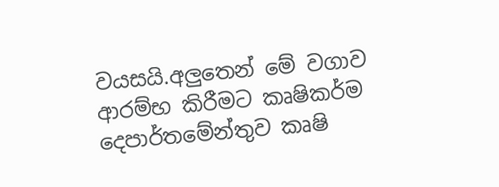වයසයි.අලුතෙන් මේ වගාව ආරම්භ කිරීමට කෘෂිකර්ම දෙපාර්තමේන්තුව කෘෂි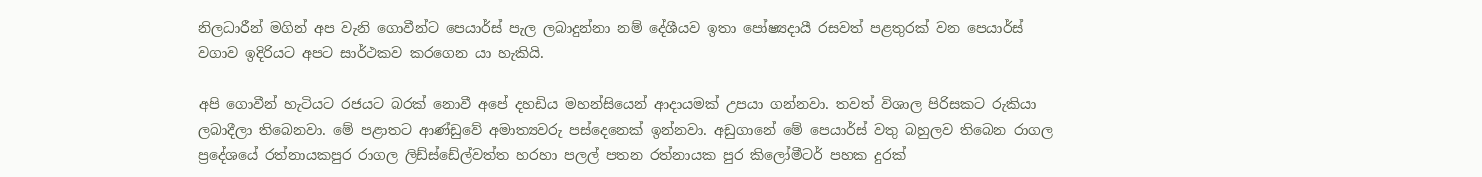නිලධාරීන් මගින් අප වැනි ගොවීන්ට පෙයාර්ස් පැල ලබාදුන්නා නම් දේශීයව ඉතා පෝෂ්‍යදායී රසවත් පළතුරක් වන පෙයාර්ස් වගාව ඉදිරියට අපට සාර්ථකව කරගෙන යා හැකියි.

අපි ගොවීන් හැටියට රජයට බරක් නොවී අපේ දහඩිය මහන්සියෙන් ආදායමක් උපයා ගන්නවා. තවත් විශාල පිරිසකට රුකියා ලබාදීලා තිබෙනවා. මේ පළාතට ආණ්ඩුවේ අමාත්‍යවරු පස්දෙනෙක් ඉන්නවා. අඩුගානේ මේ පෙයාර්ස් වතු බහුලව තිබෙන රාගල ප්‍රදේශයේ රත්නායකපුර රාගල ලිඩ්ස්ඩේල්වත්ත හරහා පලල් පතන රත්නායක පුර කිලෝමීටර් පහක දුරක්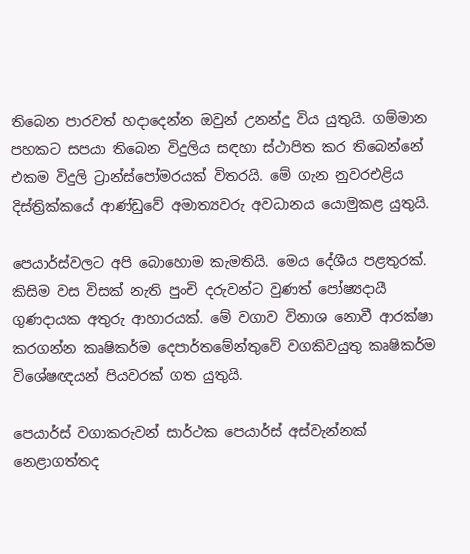තිබෙන පාරවත් හදාදෙන්න ඔවුන් උනන්දු විය යුතුයි. ගම්මාන පහකට සපයා තිබෙන විදුලිය සඳහා ස්ථාපිත කර තිබෙන්නේ එකම විදුලි ට්‍රාන්ස්පෝමරයක් විතරයි. මේ ගැන නුවරඑළිය දිස්ත්‍රික්කයේ ආණ්ඩුවේ අමාත්‍යවරු අවධානය යොමුකළ යුතුයි.

පෙයාර්ස්වලට අපි බොහොම කැමතියි. මෙය දේශීය පළතුරක්. කිසිම වස විසක් නැති පුංචි දරුවන්ට වුණත් පෝෂ්‍යදායී ගුණදායක අතුරු ආහාරයක්. මේ වගාව විනාශ නොවී ආරක්ෂා කරගන්න කෘෂිකර්ම දෙපාර්තමේන්තුවේ වගකිවයුතු කෘෂිකර්ම විශේෂඥයන් පියවරක් ගත යුතුයි.

පෙයාර්ස් වගාකරුවන් සාර්ථක පෙයාර්ස් අස්වැන්නක් නෙළාගත්තද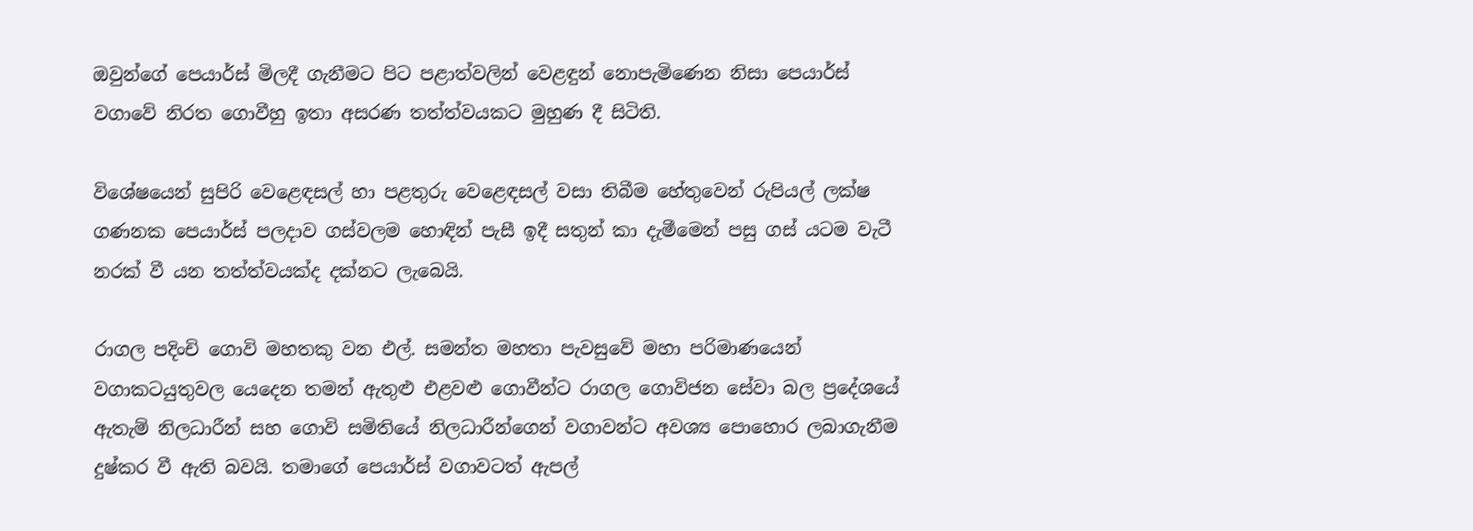ඔවුන්ගේ පෙයාර්ස් මිලදී ගැනීමට පිට පළාත්වලින් වෙළඳුන් නොපැමිණෙන නිසා පෙයාර්ස් වගාවේ නිරත ගොවීහු ඉතා අසරණ තත්ත්වයකට මුහුණ දී සිටිති.

විශේෂයෙන් සුපිරි වෙළෙඳසල් හා පළතුරු වෙළෙඳසල් වසා තිබීම හේතුවෙන් රුපියල් ලක්ෂ ගණනක පෙයාර්ස් පලදාව ගස්වලම හොඳින් පැසී ඉදී සතුන් කා දැමීමෙන් පසු ගස් යටම වැටී නරක් වී යන තත්ත්වයක්ද දක්නට ලැබෙයි.

රාගල පදිංචි ගොවි මහතකු වන එල්. සමන්ත මහතා පැවසුවේ මහා පරිමාණයෙන් වගාකටයුතුවල යෙදෙන තමන් ඇතුළු එළවළු ගොවීන්ට රාගල ගොවිජන සේවා බල ප්‍රදේශයේ ඇතැම් නිලධාරීන් සහ ගොවි සමිතියේ නිලධාරීන්ගෙන් වගාවන්ට අවශ්‍ය පොහොර ලබාගැනීම දුෂ්කර වී ඇති බවයි. තමාගේ පෙයාර්ස් වගාවටත් ඇපල්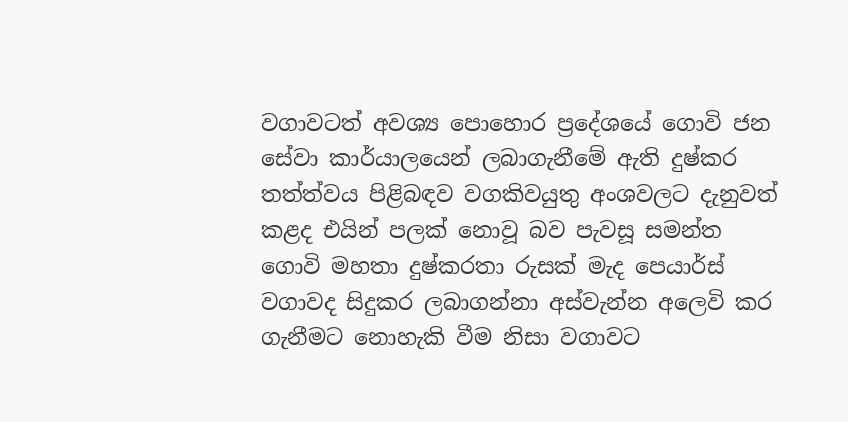වගාවටත් අවශ්‍ය පොහොර ප්‍රදේශයේ ගොවි ජන සේවා කාර්යාලයෙන් ලබාගැනීමේ ඇති දුෂ්කර තත්ත්වය පිළිබඳව වගකිවයුතු අංශවලට දැනුවත් කළද එයින් පලක් නොවූ බව පැවසූ සමන්ත ගොවි මහතා දුෂ්කරතා රුසක් මැද පෙයාර්ස් වගාවද සිදුකර ලබාගන්නා අස්වැන්න අලෙවි කර ගැනීමට නොහැකි වීම නිසා වගාවට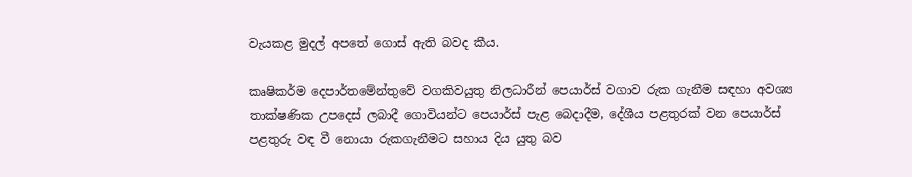වැයකළ මුදල් අපතේ ගොස් ඇති බවද කීය.

කෘෂිකර්ම දෙපාර්තමේන්තුවේ වගකිවයුතු නිලධාරීන් පෙයාර්ස් වගාව රුක ගැනීම සඳහා අවශ්‍ය තාක්ෂණික උපදෙස් ලබාදී ගොවියන්ට පෙයාර්ස් පැළ බෙදාදීම, දේශීය පළතුරක් වන පෙයාර්ස් පළතුරු වඳ වී නොයා රුකගැනීමට සහාය දිය යුතු බව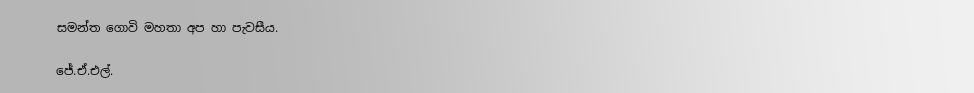සමන්ත ගොවි මහතා අප හා පැවසීය.

ජේ.ඒ.එල්.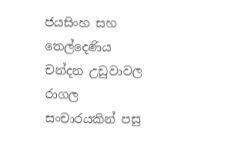ජයසිංහ සහ තෙල්දෙණිය චන්දන උඩුවාවල රාගල සංචාරයකින් පසු